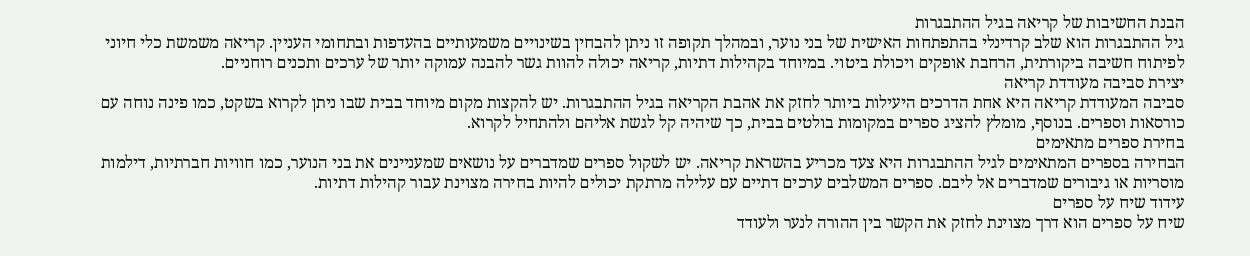הבנת החשיבות של קריאה בגיל ההתבגרות
גיל ההתבגרות הוא שלב קרדינלי בהתפתחות האישית של בני נוער, ובמהלך תקופה זו ניתן להבחין בשינויים משמעותיים בהעדפות ובתחומי העניין. קריאה משמשת כלי חיוני לפיתוח חשיבה ביקורתית, הרחבת אופקים ויכולת ביטוי. במיוחד בקהילות דתיות, קריאה יכולה להוות גשר להבנה עמוקה יותר של ערכים ותכנים רוחניים.
יצירת סביבה מעודדת קריאה
סביבה המעודדת קריאה היא אחת הדרכים היעילות ביותר לחזק את אהבת הקריאה בגיל ההתבגרות. יש להקצות מקום מיוחד בבית שבו ניתן לקרוא בשקט, כמו פינה נוחה עם כורסאות וספרים. בנוסף, מומלץ להציג ספרים במקומות בולטים בבית, כך שיהיה קל לגשת אליהם ולהתחיל לקרוא.
בחירת ספרים מתאימים
הבחירה בספרים המתאימים לגיל ההתבגרות היא צעד מכריע בהשראת קריאה. יש לשקול ספרים שמדברים על נושאים שמעניינים את בני הנוער, כמו חוויות חברתיות, דילמות מוסריות או גיבורים שמדברים אל ליבם. ספרים המשלבים ערכים דתיים עם עלילה מרתקת יכולים להיות בחירה מצוינת עבור קהילות דתיות.
עידוד שיח על ספרים
שיח על ספרים הוא דרך מצוינת לחזק את הקשר בין ההורה לנער ולעודד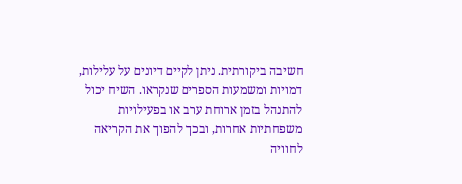חשיבה ביקורתית. ניתן לקיים דיונים על עלילות, דמויות ומשמעות הספרים שנקראו. השיח יכול להתנהל בזמן ארוחת ערב או בפעילויות משפחתיות אחרות, ובכך להפוך את הקריאה לחוויה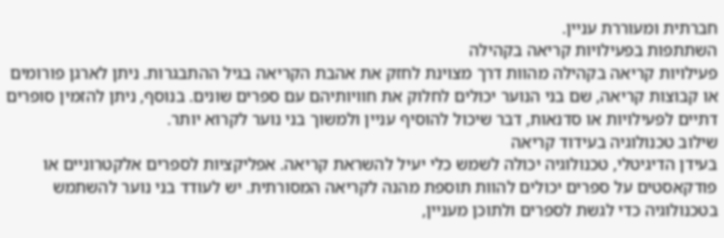חברתית ומעוררת עניין.
השתתפות בפעילויות קריאה בקהילה
פעילויות קריאה בקהילה מהוות דרך מצוינת לחזק את אהבת הקריאה בגיל ההתבגרות. ניתן לארגן פורומים או קבוצות קריאה, שם בני הנוער יכולים לחלוק את חוויותיהם עם ספרים שונים. בנוסף, ניתן להזמין סופרים דתיים לפעילויות או סדנאות, דבר שיכול להוסיף עניין ולמשוך בני נוער לקרוא יותר.
שילוב טכנולוגיה בעידוד קריאה
בעידן הדיגיטלי, טכנולוגיה יכולה לשמש כלי יעיל להשראת קריאה. אפליקציות לספרים אלקטרוניים או פודקאסטים על ספרים יכולים להוות תוספת מהנה לקריאה המסורתית. יש לעודד בני נוער להשתמש בטכנולוגיה כדי לגשת לספרים ולתוכן מעניין,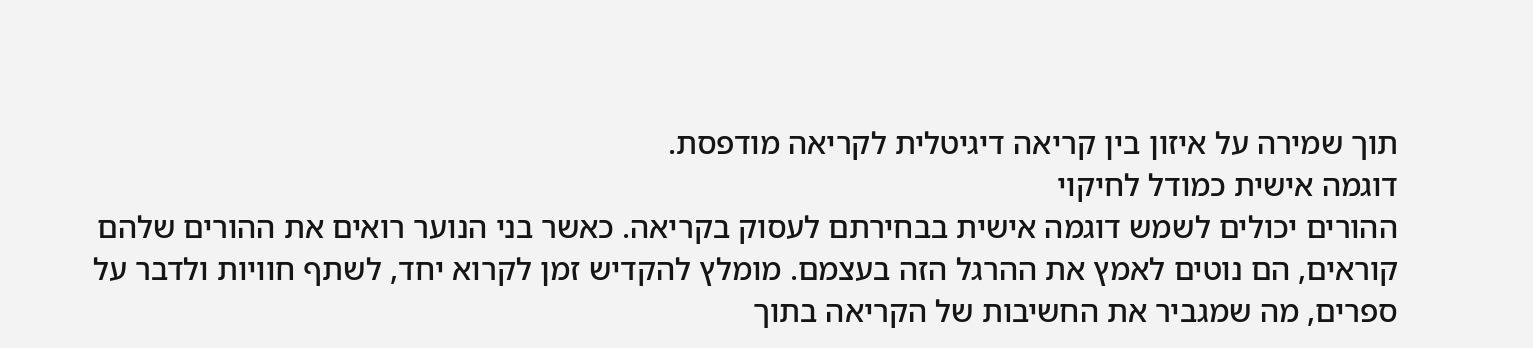תוך שמירה על איזון בין קריאה דיגיטלית לקריאה מודפסת.
דוגמה אישית כמודל לחיקוי
ההורים יכולים לשמש דוגמה אישית בבחירתם לעסוק בקריאה. כאשר בני הנוער רואים את ההורים שלהם קוראים, הם נוטים לאמץ את ההרגל הזה בעצמם. מומלץ להקדיש זמן לקרוא יחד, לשתף חוויות ולדבר על ספרים, מה שמגביר את החשיבות של הקריאה בתוך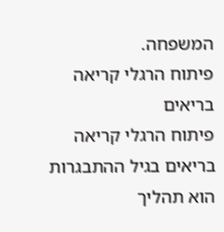המשפחה.
פיתוח הרגלי קריאה בריאים
פיתוח הרגלי קריאה בריאים בגיל ההתבגרות הוא תהליך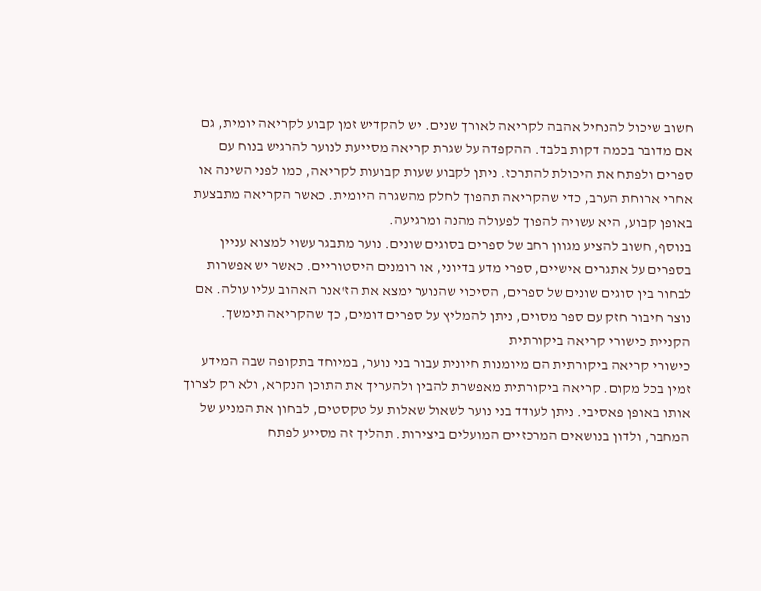חשוב שיכול להנחיל אהבה לקריאה לאורך שנים. יש להקדיש זמן קבוע לקריאה יומית, גם אם מדובר בכמה דקות בלבד. ההקפדה על שגרת קריאה מסייעת לנוער להרגיש בנוח עם ספרים ולפתח את היכולת להתרכז. ניתן לקבוע שעות קבועות לקריאה, כמו לפני השינה או אחרי ארוחת הערב, כדי שהקריאה תהפוך לחלק מהשגרה היומית. כאשר הקריאה מתבצעת באופן קבוע, היא עשויה להפוך לפעולה מהנה ומרגיעה.
בנוסף, חשוב להציע מגוון רחב של ספרים בסוגים שונים. נוער מתבגר עשוי למצוא עניין בספרים על אתגרים אישיים, ספרי מדע בדיוני, או רומנים היסטוריים. כאשר יש אפשרות לבחור בין סוגים שונים של ספרים, הסיכוי שהנוער ימצא את הז'אנר האהוב עליו עולה. אם נוצר חיבור חזק עם ספר מסוים, ניתן להמליץ על ספרים דומים, כך שהקריאה תימשך.
הקניית כישורי קריאה ביקורתית
כישורי קריאה ביקורתית הם מיומנות חיונית עבור בני נוער, במיוחד בתקופה שבה המידע זמין בכל מקום. קריאה ביקורתית מאפשרת להבין ולהעריך את התוכן הנקרא, ולא רק לצרוך אותו באופן פאסיבי. ניתן לעודד בני נוער לשאול שאלות על טקסטים, לבחון את המניע של המחבר, ולדון בנושאים המרכזיים המועלים ביצירות. תהליך זה מסייע לפתח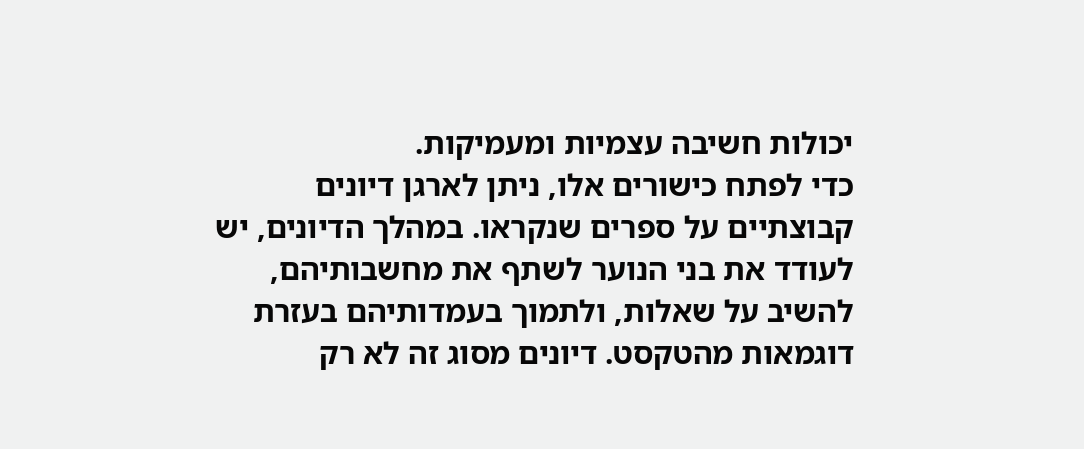יכולות חשיבה עצמיות ומעמיקות.
כדי לפתח כישורים אלו, ניתן לארגן דיונים קבוצתיים על ספרים שנקראו. במהלך הדיונים, יש לעודד את בני הנוער לשתף את מחשבותיהם, להשיב על שאלות, ולתמוך בעמדותיהם בעזרת דוגמאות מהטקסט. דיונים מסוג זה לא רק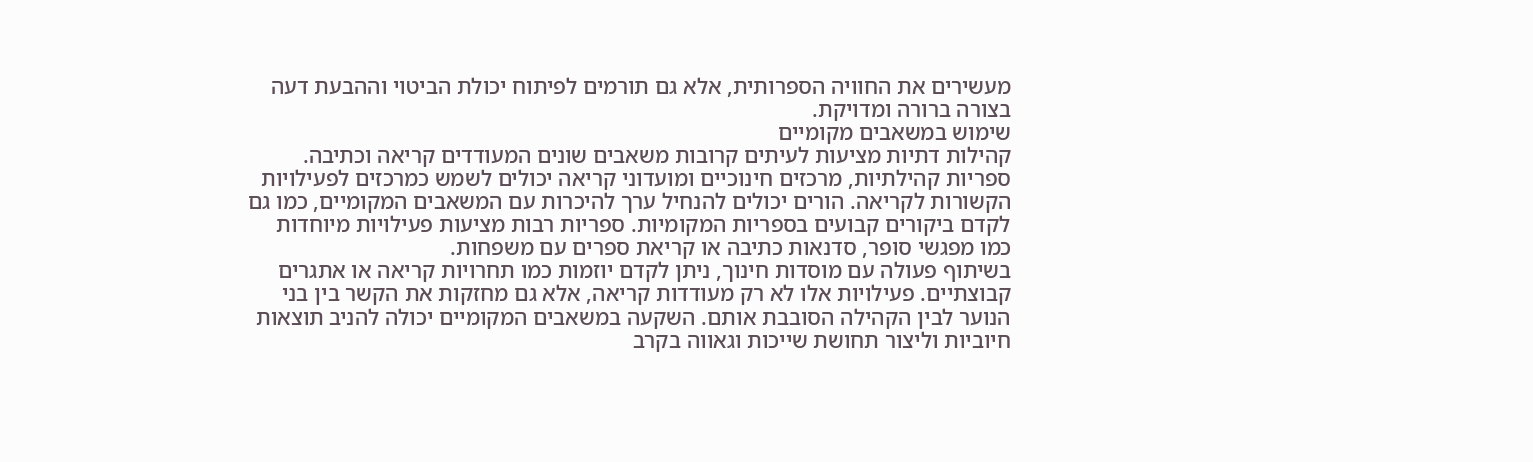מעשירים את החוויה הספרותית, אלא גם תורמים לפיתוח יכולת הביטוי וההבעת דעה בצורה ברורה ומדויקת.
שימוש במשאבים מקומיים
קהילות דתיות מציעות לעיתים קרובות משאבים שונים המעודדים קריאה וכתיבה. ספריות קהילתיות, מרכזים חינוכיים ומועדוני קריאה יכולים לשמש כמרכזים לפעילויות הקשורות לקריאה. הורים יכולים להנחיל ערך להיכרות עם המשאבים המקומיים, כמו גם לקדם ביקורים קבועים בספריות המקומיות. ספריות רבות מציעות פעילויות מיוחדות כמו מפגשי סופר, סדנאות כתיבה או קריאת ספרים עם משפחות.
בשיתוף פעולה עם מוסדות חינוך, ניתן לקדם יוזמות כמו תחרויות קריאה או אתגרים קבוצתיים. פעילויות אלו לא רק מעודדות קריאה, אלא גם מחזקות את הקשר בין בני הנוער לבין הקהילה הסובבת אותם. השקעה במשאבים המקומיים יכולה להניב תוצאות חיוביות וליצור תחושת שייכות וגאווה בקרב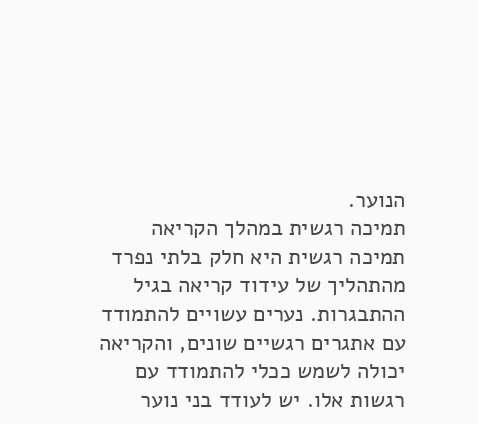הנוער.
תמיכה רגשית במהלך הקריאה
תמיכה רגשית היא חלק בלתי נפרד מהתהליך של עידוד קריאה בגיל ההתבגרות. נערים עשויים להתמודד עם אתגרים רגשיים שונים, והקריאה יכולה לשמש ככלי להתמודד עם רגשות אלו. יש לעודד בני נוער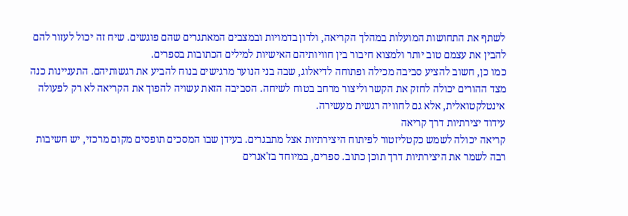לשתף את התחושות המועלות במהלך הקריאה, ולדון בדמויות ובמצבים המאתגרים שהם פוגשים. שיח זה יכול לעזור להם להבין את עצמם טוב יותר ולמצוא חיבור בין חוויותיהם האישיות למילים הכתובות בספרים.
כמו כן, חשוב להציע סביבה מכילה ופתוחה לדיאלוג, שבה בני הנוער מרגישים בנוח להביע את רגשותיהם. התעניינות כנה מצד ההורים יכולה לחזק את הקשר וליצור מרחב בטוח לשיחה. הסביבה הזאת עשויה להפוך את הקריאה לא רק לפעולה אינטלקטואלית, אלא גם לחוויה רגשית מעשירה.
עידוד יצירתיות דרך קריאה
קריאה יכולה לשמש כקטליזטור לפיתוח היצירתיות אצל מתבגרים. בעידן שבו המסכים תופסים מקום מרכזי, יש חשיבות רבה לשמר את היצירתיות דרך תוכן כתוב. ספרים, במיוחד בז'אנרים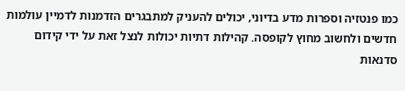כמו פנטזיה וספרות מדע בדיוני, יכולים להעניק למתבגרים הזדמנות לדמיין עולמות חדשים ולחשוב מחוץ לקופסה. קהילות דתיות יכולות לנצל זאת על ידי קידום סדנאות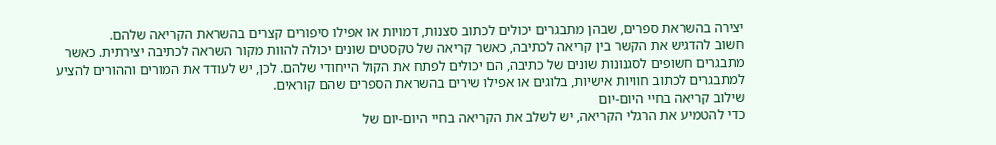יצירה בהשראת ספרים, שבהן מתבגרים יכולים לכתוב סצנות, דמויות או אפילו סיפורים קצרים בהשראת הקריאה שלהם.
חשוב להדגיש את הקשר בין קריאה לכתיבה, כאשר קריאה של טקסטים שונים יכולה להוות מקור השראה לכתיבה יצירתית. כאשר מתבגרים חשופים לסגנונות שונים של כתיבה, הם יכולים לפתח את הקול הייחודי שלהם. לכן, יש לעודד את המורים וההורים להציע למתבגרים לכתוב חוויות אישיות, בלוגים או אפילו שירים בהשראת הספרים שהם קוראים.
שילוב קריאה בחיי היום-יום
כדי להטמיע את הרגלי הקריאה, יש לשלב את הקריאה בחיי היום-יום של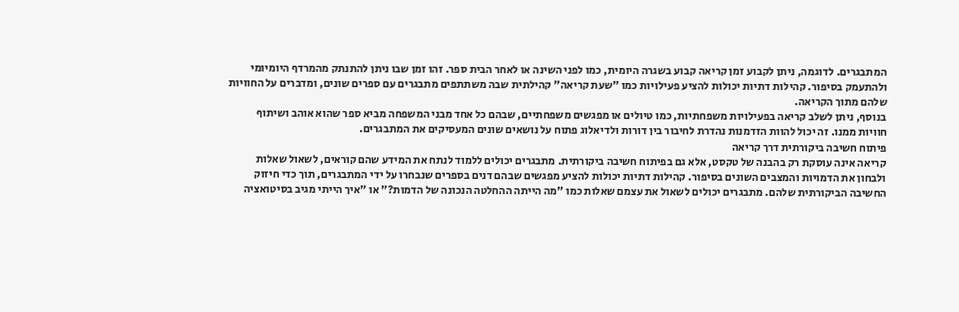המתבגרים. לדוגמה, ניתן לקבוע זמן קריאה קבוע בשגרה היומית, כמו לפני השינה או לאחר הבית ספר. זהו זמן שבו ניתן להתנתק מהמרדף היומיומי ולהתעמק בסיפור. קהילות דתיות יכולות להציע פעילויות כמו "שעת קריאה" קהילתית שבה משתתפים מתבגרים עם ספרים שונים, ומדברים על החוויות שלהם מתוך הקריאה.
בנוסף, ניתן לשלב קריאה בפעילויות משפחתיות, כמו טיולים או מפגשים משפחתיים, שבהם כל אחד מבני המשפחה מביא ספר שהוא אוהב ושיתוף חוויות ממנו. זה יכול להוות הזדמנות נהדרת לחיבור בין דורות ולדיאלוג פתוח על נושאים שונים המעסיקים את המתבגרים.
פיתוח חשיבה ביקורתית דרך קריאה
קריאה אינה עוסקת רק בהבנה של טקסט, אלא גם בפיתוח חשיבה ביקורתית. מתבגרים יכולים ללמוד לנתח את המידע שהם קוראים, לשאול שאלות ולבחון את הדמויות והמצבים השונים בסיפור. קהילות דתיות יכולות להציע מפגשים שבהם דנים בספרים שנבחרו על ידי המתבגרים, תוך כדי חיזוק החשיבה הביקורתית שלהם. מתבגרים יכולים לשאול את עצמם שאלות כמו "מה הייתה ההחלטה הנכונה של הדמות?" או "איך הייתי מגיב בסיטואציה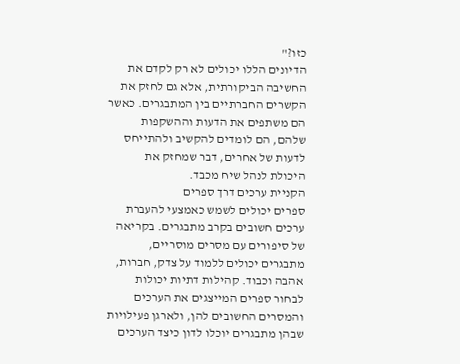כזו?"
הדיונים הללו יכולים לא רק לקדם את החשיבה הביקורתית, אלא גם לחזק את הקשרים החברתיים בין המתבגרים. כאשר הם משתפים את הדעות וההשקפות שלהם, הם לומדים להקשיב ולהתייחס לדעות של אחרים, דבר שמחזק את היכולת לנהל שיח מכבד.
הקניית ערכים דרך ספרים
ספרים יכולים לשמש כאמצעי להעברת ערכים חשובים בקרב מתבגרים. בקריאה של סיפורים עם מסרים מוסריים, מתבגרים יכולים ללמוד על צדק, חברות, אהבה וכבוד. קהילות דתיות יכולות לבחור ספרים המייצגים את הערכים והמסרים החשובים להן, ולארגן פעילויות שבהן מתבגרים יוכלו לדון כיצד הערכים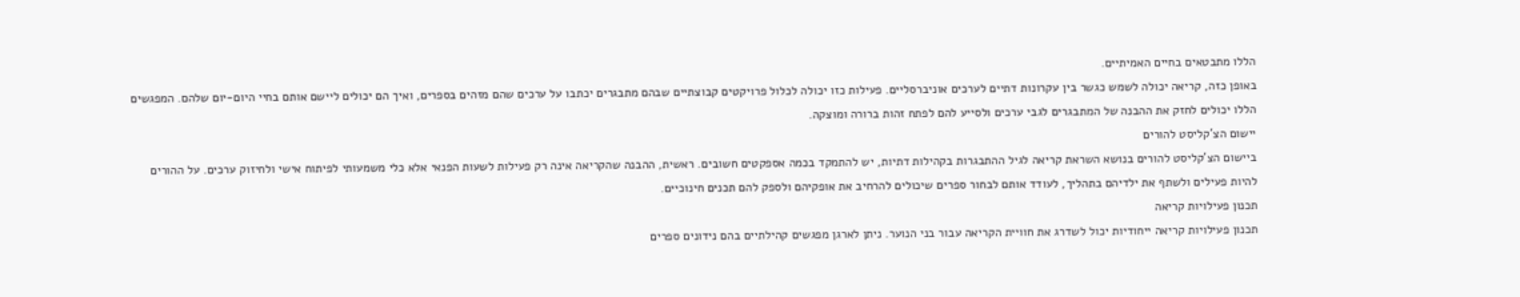הללו מתבטאים בחיים האמיתיים.
באופן כזה, קריאה יכולה לשמש כגשר בין עקרונות דתיים לערכים אוניברסליים. פעילות כזו יכולה לכלול פרויקטים קבוצתיים שבהם מתבגרים יכתבו על ערכים שהם מזהים בספרים, ואיך הם יכולים ליישם אותם בחיי היום-יום שלהם. המפגשים הללו יכולים לחזק את ההבנה של המתבגרים לגבי ערכים ולסייע להם לפתח זהות ברורה ומוצקה.
יישום הצ'קליסט להורים
ביישום הצ'קליסט להורים בנושא השראת קריאה לגיל ההתבגרות בקהילות דתיות, יש להתמקד בכמה אספקטים חשובים. ראשית, ההבנה שהקריאה אינה רק פעילות לשעות הפנאי אלא כלי משמעותי לפיתוח אישי ולחיזוק ערכים. על ההורים להיות פעילים ולשתף את ילדיהם בתהליך, לעודד אותם לבחור ספרים שיכולים להרחיב את אופקיהם ולספק להם תכנים חינוכיים.
תכנון פעילויות קריאה
תכנון פעילויות קריאה ייחודיות יכול לשדרג את חוויית הקריאה עבור בני הנוער. ניתן לארגן מפגשים קהילתיים בהם נידונים ספרים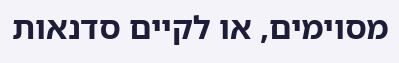מסוימים, או לקיים סדנאות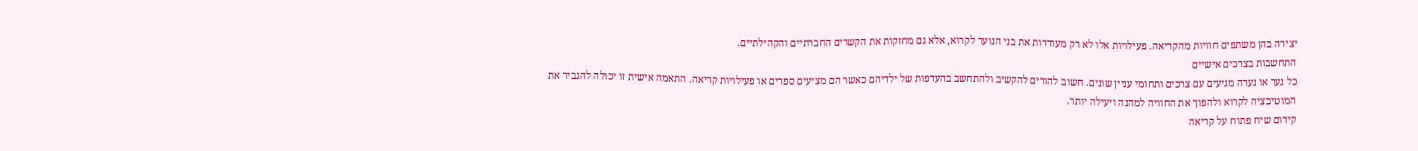יצירה בהן משתפים חוויות מהקריאה. פעילויות אלו לא רק מעודדות את בני הנוער לקרוא, אלא גם מחזקות את הקשרים החברתיים והקהילתיים.
התחשבות בצרכים אישיים
כל נער או נערה מגיעים עם צרכים ותחומי עניין שונים. חשוב להורים להקשיב ולהתחשב בהעדפות של ילדיהם כאשר הם מציעים ספרים או פעילויות קריאה. התאמה אישית זו יכולה להגביר את המוטיבציה לקרוא ולהפוך את החוויה למהנה ויעילה יותר.
קידום שיח פתוח על קריאה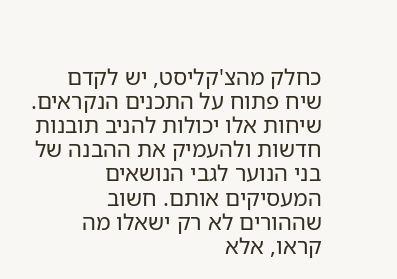כחלק מהצ'קליסט, יש לקדם שיח פתוח על התכנים הנקראים. שיחות אלו יכולות להניב תובנות חדשות ולהעמיק את ההבנה של בני הנוער לגבי הנושאים המעסיקים אותם. חשוב שההורים לא רק ישאלו מה קראו, אלא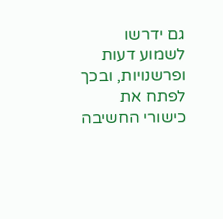גם ידרשו לשמוע דעות ופרשנויות, ובכך לפתח את כישורי החשיבה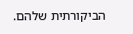הביקורתית שלהם.